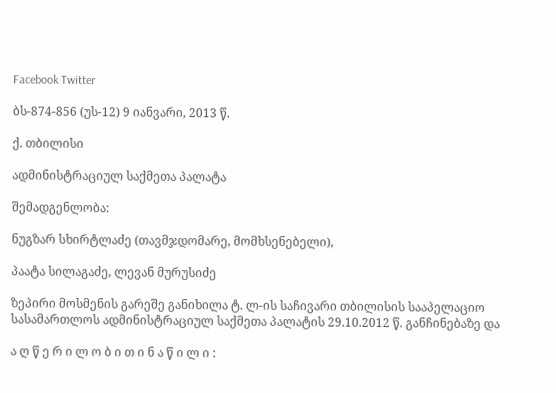Facebook Twitter

ბს-874-856 (უს-12) 9 იანვარი, 2013 წ.

ქ. თბილისი

ადმინისტრაციულ საქმეთა პალატა

შემადგენლობა:

ნუგზარ სხირტლაძე (თავმჯდომარე, მომხსენებელი),

პაატა სილაგაძე, ლევან მურუსიძე

ზეპირი მოსმენის გარეშე განიხილა ტ. ლ-ის საჩივარი თბილისის სააპელაციო სასამართლოს ადმინისტრაციულ საქმეთა პალატის 29.10.2012 წ. განჩინებაზე და

ა ღ წ ე რ ი ლ ო ბ ი თ ი ნ ა წ ი ლ ი :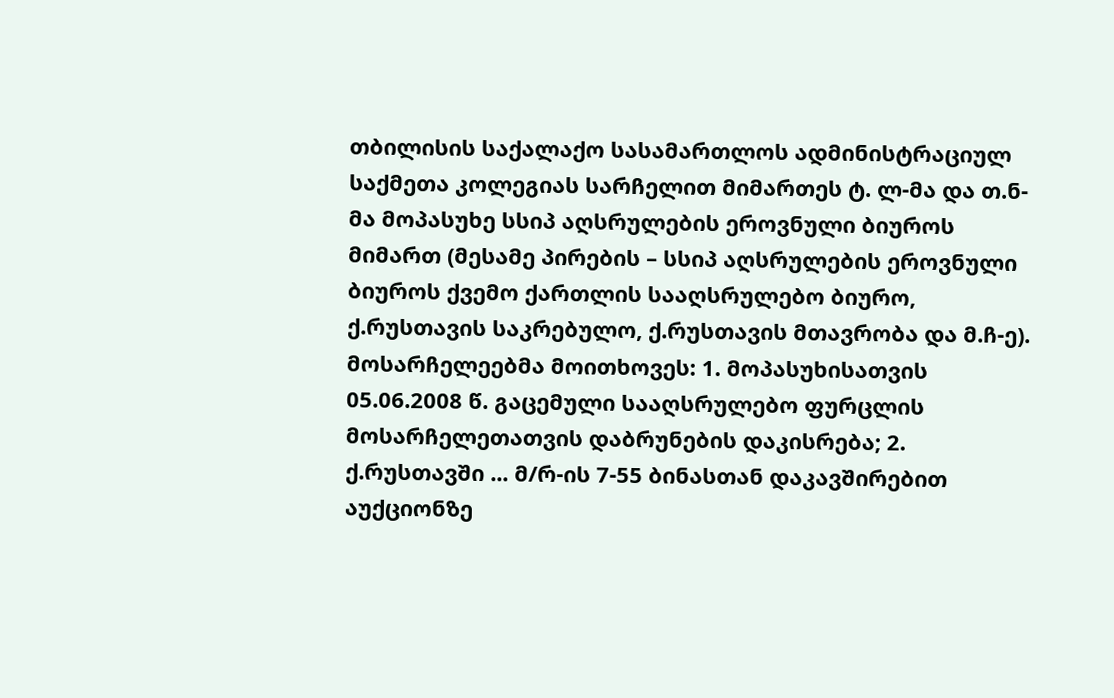თბილისის საქალაქო სასამართლოს ადმინისტრაციულ საქმეთა კოლეგიას სარჩელით მიმართეს ტ. ლ-მა და თ.ნ-მა მოპასუხე სსიპ აღსრულების ეროვნული ბიუროს მიმართ (მესამე პირების – სსიპ აღსრულების ეროვნული ბიუროს ქვემო ქართლის სააღსრულებო ბიურო, ქ.რუსთავის საკრებულო, ქ.რუსთავის მთავრობა და მ.ჩ-ე). მოსარჩელეებმა მოითხოვეს: 1. მოპასუხისათვის 05.06.2008 წ. გაცემული სააღსრულებო ფურცლის მოსარჩელეთათვის დაბრუნების დაკისრება; 2. ქ.რუსთავში ... მ/რ-ის 7-55 ბინასთან დაკავშირებით აუქციონზე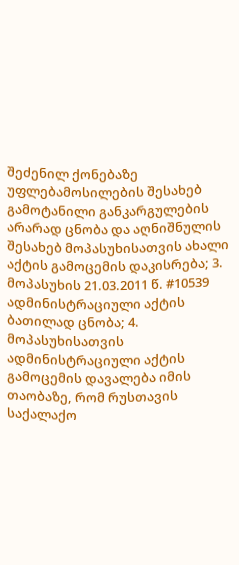შეძენილ ქონებაზე უფლებამოსილების შესახებ გამოტანილი განკარგულების არარად ცნობა და აღნიშნულის შესახებ მოპასუხისათვის ახალი აქტის გამოცემის დაკისრება; 3. მოპასუხის 21.03.2011 წ. #10539 ადმინისტრაციული აქტის ბათილად ცნობა; 4. მოპასუხისათვის ადმინისტრაციული აქტის გამოცემის დავალება იმის თაობაზე, რომ რუსთავის საქალაქო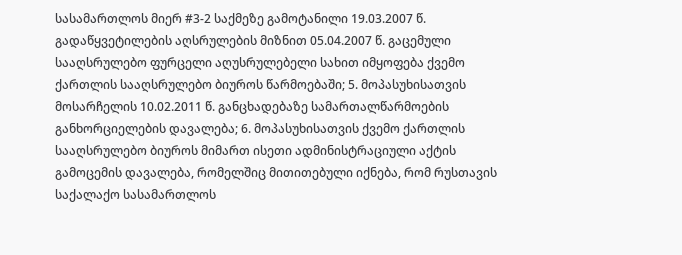სასამართლოს მიერ #3-2 საქმეზე გამოტანილი 19.03.2007 წ. გადაწყვეტილების აღსრულების მიზნით 05.04.2007 წ. გაცემული სააღსრულებო ფურცელი აღუსრულებელი სახით იმყოფება ქვემო ქართლის სააღსრულებო ბიუროს წარმოებაში; 5. მოპასუხისათვის მოსარჩელის 10.02.2011 წ. განცხადებაზე სამართალწარმოების განხორციელების დავალება; 6. მოპასუხისათვის ქვემო ქართლის სააღსრულებო ბიუროს მიმართ ისეთი ადმინისტრაციული აქტის გამოცემის დავალება, რომელშიც მითითებული იქნება, რომ რუსთავის საქალაქო სასამართლოს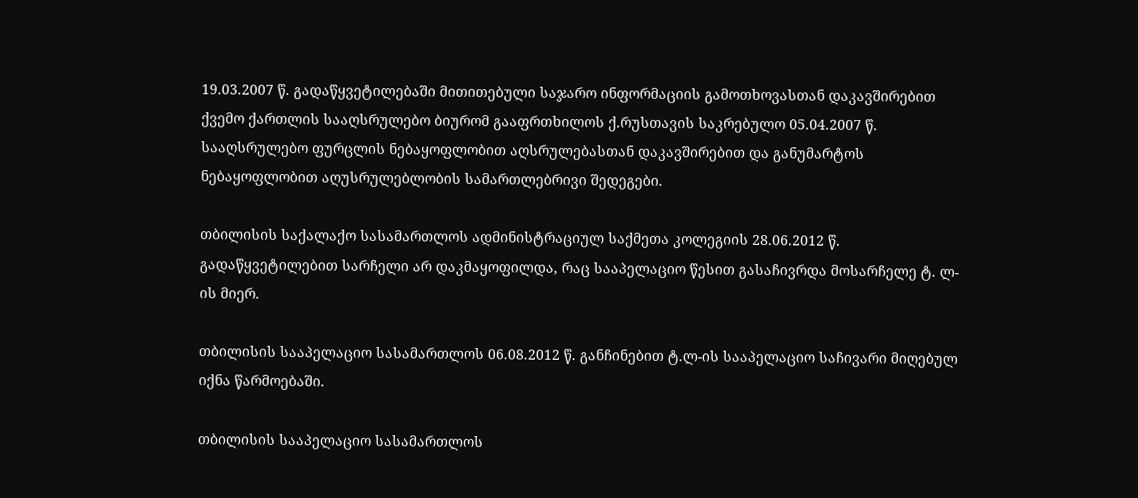19.03.2007 წ. გადაწყვეტილებაში მითითებული საჯარო ინფორმაციის გამოთხოვასთან დაკავშირებით ქვემო ქართლის სააღსრულებო ბიურომ გააფრთხილოს ქ.რუსთავის საკრებულო 05.04.2007 წ. სააღსრულებო ფურცლის ნებაყოფლობით აღსრულებასთან დაკავშირებით და განუმარტოს ნებაყოფლობით აღუსრულებლობის სამართლებრივი შედეგები.

თბილისის საქალაქო სასამართლოს ადმინისტრაციულ საქმეთა კოლეგიის 28.06.2012 წ. გადაწყვეტილებით სარჩელი არ დაკმაყოფილდა, რაც სააპელაციო წესით გასაჩივრდა მოსარჩელე ტ. ლ-ის მიერ.

თბილისის სააპელაციო სასამართლოს 06.08.2012 წ. განჩინებით ტ.ლ-ის სააპელაციო საჩივარი მიღებულ იქნა წარმოებაში.

თბილისის სააპელაციო სასამართლოს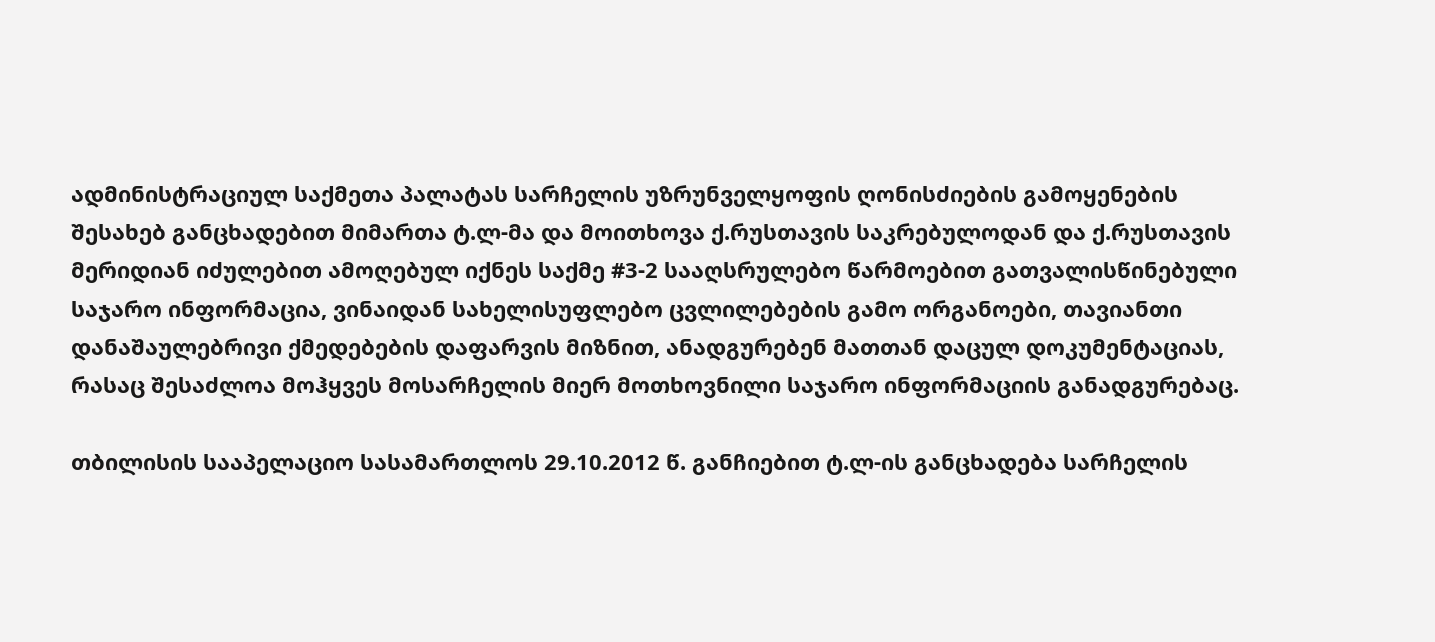ადმინისტრაციულ საქმეთა პალატას სარჩელის უზრუნველყოფის ღონისძიების გამოყენების შესახებ განცხადებით მიმართა ტ.ლ-მა და მოითხოვა ქ.რუსთავის საკრებულოდან და ქ.რუსთავის მერიდიან იძულებით ამოღებულ იქნეს საქმე #3-2 სააღსრულებო წარმოებით გათვალისწინებული საჯარო ინფორმაცია, ვინაიდან სახელისუფლებო ცვლილებების გამო ორგანოები, თავიანთი დანაშაულებრივი ქმედებების დაფარვის მიზნით, ანადგურებენ მათთან დაცულ დოკუმენტაციას, რასაც შესაძლოა მოჰყვეს მოსარჩელის მიერ მოთხოვნილი საჯარო ინფორმაციის განადგურებაც.

თბილისის სააპელაციო სასამართლოს 29.10.2012 წ. განჩიებით ტ.ლ-ის განცხადება სარჩელის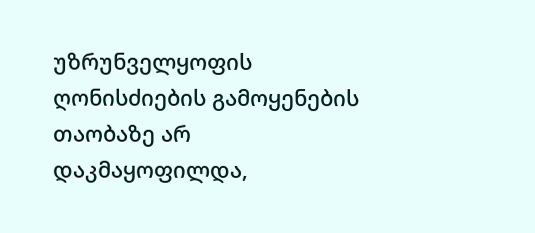უზრუნველყოფის ღონისძიების გამოყენების თაობაზე არ დაკმაყოფილდა,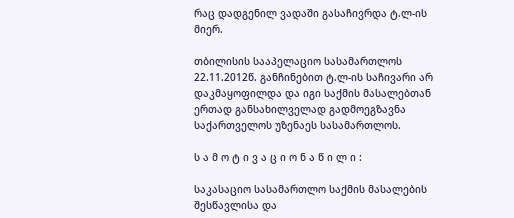რაც დადგენილ ვადაში გასაჩივრდა ტ.ლ-ის მიერ.

თბილისის სააპელაციო სასამართლოს 22.11.2012წ. განჩინებით ტ.ლ-ის საჩივარი არ დაკმაყოფილდა და იგი საქმის მასალებთან ერთად განსახილველად გადმოეგზავნა საქართველოს უზენაეს სასამართლოს.

ს ა მ ო ტ ი ვ ა ც ი ო ნ ა წ ი ლ ი :

საკასაციო სასამართლო საქმის მასალების შესწავლისა და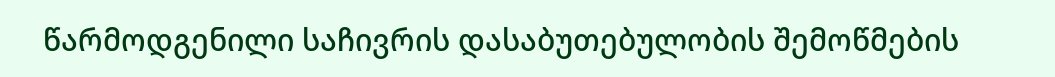წარმოდგენილი საჩივრის დასაბუთებულობის შემოწმების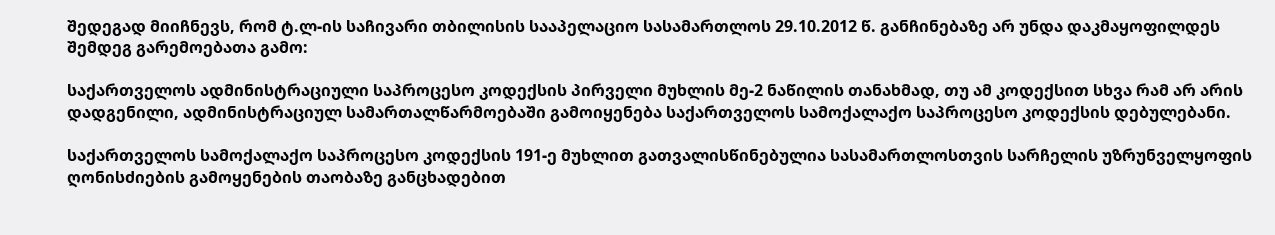შედეგად მიიჩნევს, რომ ტ.ლ-ის საჩივარი თბილისის სააპელაციო სასამართლოს 29.10.2012 წ. განჩინებაზე არ უნდა დაკმაყოფილდეს შემდეგ გარემოებათა გამო:

საქართველოს ადმინისტრაციული საპროცესო კოდექსის პირველი მუხლის მე-2 ნაწილის თანახმად, თუ ამ კოდექსით სხვა რამ არ არის დადგენილი, ადმინისტრაციულ სამართალწარმოებაში გამოიყენება საქართველოს სამოქალაქო საპროცესო კოდექსის დებულებანი.

საქართველოს სამოქალაქო საპროცესო კოდექსის 191-ე მუხლით გათვალისწინებულია სასამართლოსთვის სარჩელის უზრუნველყოფის ღონისძიების გამოყენების თაობაზე განცხადებით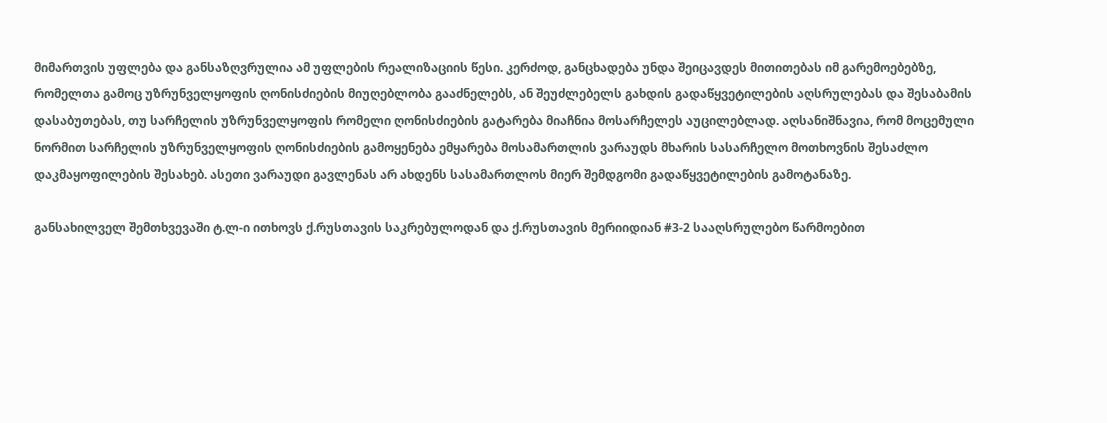მიმართვის უფლება და განსაზღვრულია ამ უფლების რეალიზაციის წესი. კერძოდ, განცხადება უნდა შეიცავდეს მითითებას იმ გარემოებებზე, რომელთა გამოც უზრუნველყოფის ღონისძიების მიუღებლობა გააძნელებს, ან შეუძლებელს გახდის გადაწყვეტილების აღსრულებას და შესაბამის დასაბუთებას, თუ სარჩელის უზრუნველყოფის რომელი ღონისძიების გატარება მიაჩნია მოსარჩელეს აუცილებლად. აღსანიშნავია, რომ მოცემული ნორმით სარჩელის უზრუნველყოფის ღონისძიების გამოყენება ემყარება მოსამართლის ვარაუდს მხარის სასარჩელო მოთხოვნის შესაძლო დაკმაყოფილების შესახებ. ასეთი ვარაუდი გავლენას არ ახდენს სასამართლოს მიერ შემდგომი გადაწყვეტილების გამოტანაზე.

განსახილველ შემთხვევაში ტ.ლ-ი ითხოვს ქ.რუსთავის საკრებულოდან და ქ.რუსთავის მერიიდიან #3-2 სააღსრულებო წარმოებით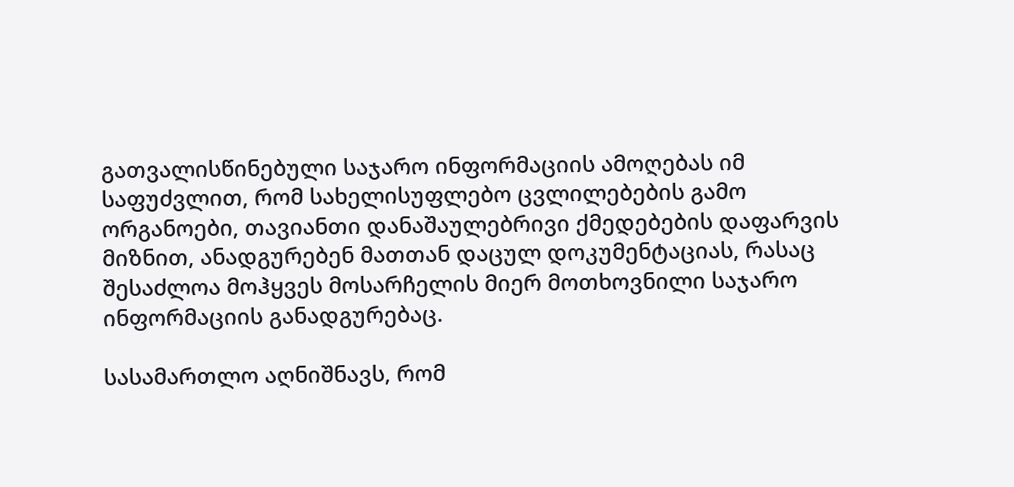გათვალისწინებული საჯარო ინფორმაციის ამოღებას იმ საფუძვლით, რომ სახელისუფლებო ცვლილებების გამო ორგანოები, თავიანთი დანაშაულებრივი ქმედებების დაფარვის მიზნით, ანადგურებენ მათთან დაცულ დოკუმენტაციას, რასაც შესაძლოა მოჰყვეს მოსარჩელის მიერ მოთხოვნილი საჯარო ინფორმაციის განადგურებაც.

სასამართლო აღნიშნავს, რომ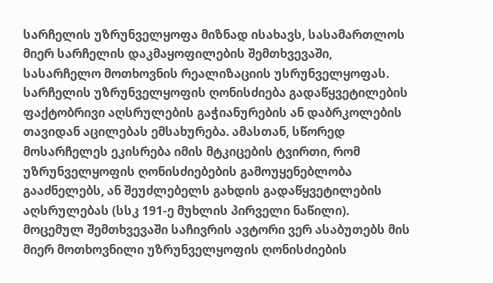სარჩელის უზრუნველყოფა მიზნად ისახავს, სასამართლოს მიერ სარჩელის დაკმაყოფილების შემთხვევაში, სასარჩელო მოთხოვნის რეალიზაციის უსრუნველყოფას. სარჩელის უზრუნველყოფის ღონისძიება გადაწყვეტილების ფაქტობრივი აღსრულების გაჭიანურების ან დაბრკოლების თავიდან აცილებას ემსახურება. ამასთან, სწორედ მოსარჩელეს ეკისრება იმის მტკიცების ტვირთი, რომ უზრუნველყოფის ღონისძიებების გამოუყენებლობა გააძნელებს, ან შეუძლებელს გახდის გადაწყვეტილების აღსრულებას (სსკ 191-ე მუხლის პირველი ნაწილი). მოცემულ შემთხვევაში საჩივრის ავტორი ვერ ასაბუთებს მის მიერ მოთხოვნილი უზრუნველყოფის ღონისძიების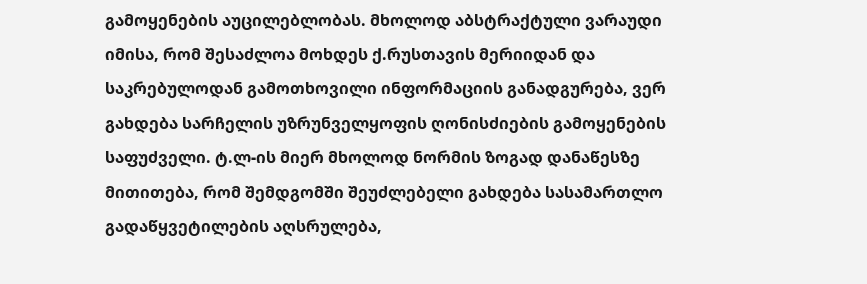გამოყენების აუცილებლობას. მხოლოდ აბსტრაქტული ვარაუდი იმისა, რომ შესაძლოა მოხდეს ქ.რუსთავის მერიიდან და საკრებულოდან გამოთხოვილი ინფორმაციის განადგურება, ვერ გახდება სარჩელის უზრუნველყოფის ღონისძიების გამოყენების საფუძველი. ტ.ლ-ის მიერ მხოლოდ ნორმის ზოგად დანაწესზე მითითება, რომ შემდგომში შეუძლებელი გახდება სასამართლო გადაწყვეტილების აღსრულება,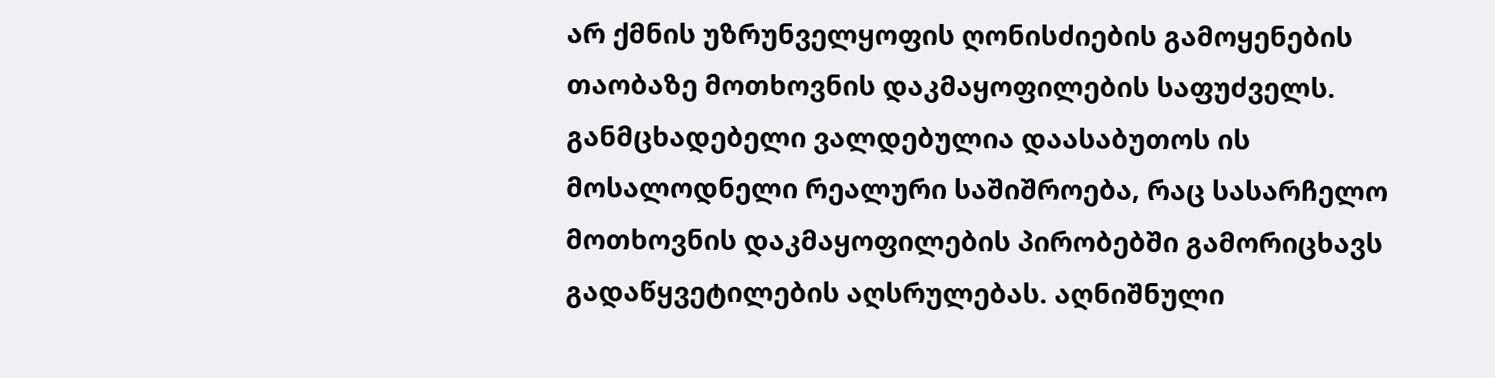არ ქმნის უზრუნველყოფის ღონისძიების გამოყენების თაობაზე მოთხოვნის დაკმაყოფილების საფუძველს. განმცხადებელი ვალდებულია დაასაბუთოს ის მოსალოდნელი რეალური საშიშროება, რაც სასარჩელო მოთხოვნის დაკმაყოფილების პირობებში გამორიცხავს გადაწყვეტილების აღსრულებას. აღნიშნული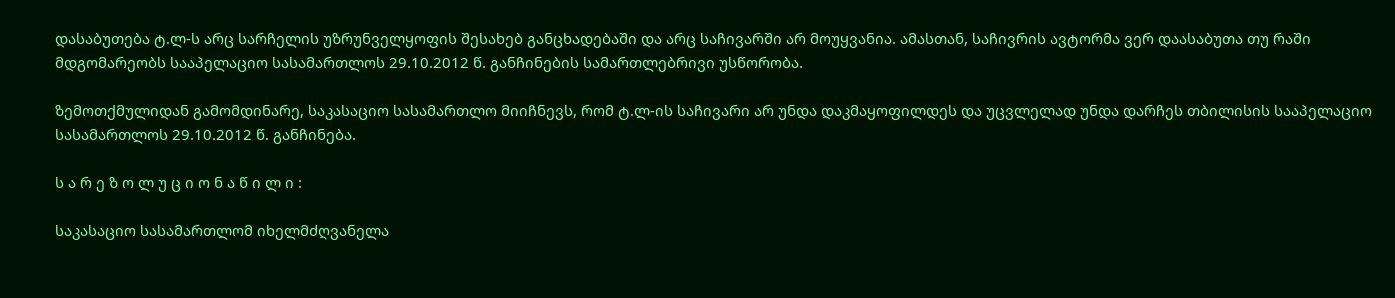დასაბუთება ტ.ლ-ს არც სარჩელის უზრუნველყოფის შესახებ განცხადებაში და არც საჩივარში არ მოუყვანია. ამასთან, საჩივრის ავტორმა ვერ დაასაბუთა თუ რაში მდგომარეობს სააპელაციო სასამართლოს 29.10.2012 წ. განჩინების სამართლებრივი უსწორობა.

ზემოთქმულიდან გამომდინარე, საკასაციო სასამართლო მიიჩნევს, რომ ტ.ლ-ის საჩივარი არ უნდა დაკმაყოფილდეს და უცვლელად უნდა დარჩეს თბილისის სააპელაციო სასამართლოს 29.10.2012 წ. განჩინება.

ს ა რ ე ზ ო ლ უ ც ი ო ნ ა წ ი ლ ი :

საკასაციო სასამართლომ იხელმძღვანელა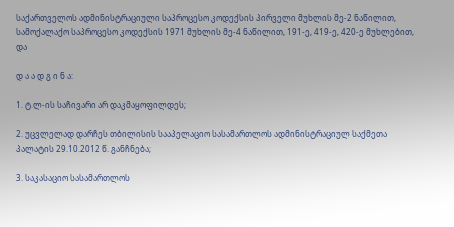საქართველოს ადმინისტრაციული საპროცესო კოდექსის პირველი მუხლის მე-2 ნაწილით, სამოქალაქო საპროცესო კოდექსის 1971 მუხლის მე-4 ნაწილით, 191-ე, 419-ე, 420-ე მუხლებით, და

დ ა ა დ გ ი ნ ა:

1. ტ.ლ-ის საჩივარი არ დაკმაყოფილდეს;

2. უცვლელად დარჩეს თბილისის სააპელაციო სასამართლოს ადმინისტრაციულ საქმეთა პალატის 29.10.2012 წ. განჩნება;

3. საკასაციო სასამართლოს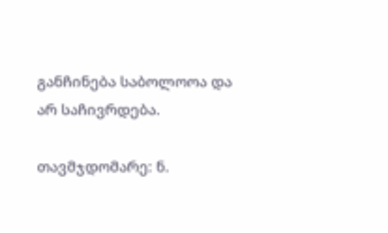განჩინება საბოლოოა და არ საჩივრდება.

თავმჯდომარე: ნ.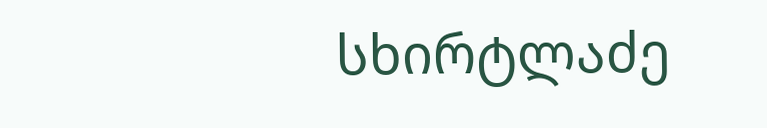სხირტლაძე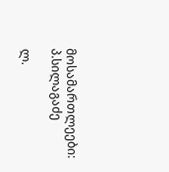მოსამართლეები: პ.სილაგაძე

ლ.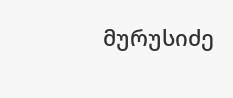მურუსიძე